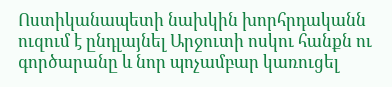Ոստիկանապետի նախկին խորհրդականն ուզում է ընդլայնել Արջուտի ոսկու հանքն ու գործարանը և նոր պոչամբար կառուցել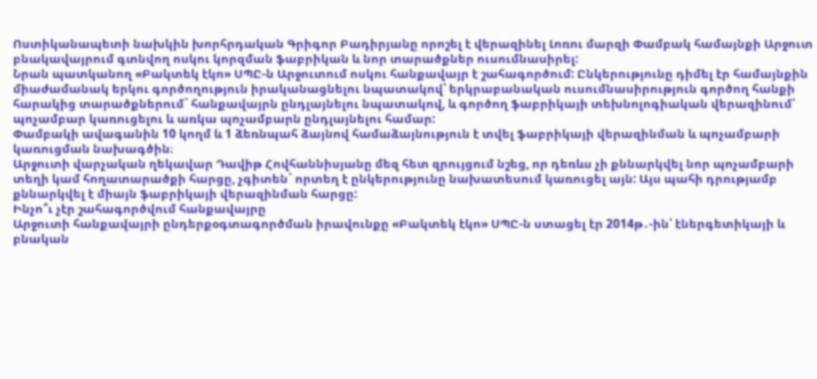Ոստիկանապետի նախկին խորհրդական Գրիգոր Բադիրյանը որոշել է վերազինել Լոռու մարզի Փամբակ համայնքի Արջուտ բնակավայրում գտնվող ոսկու կորզման ֆաբրիկան և նոր տարածքներ ուսումնասիրել:
Նրան պատկանող «Բակտեկ էկո» ՍՊԸ-ն Արջուտում ոսկու հանքավայր է շահագործում: Ընկերությունը դիմել էր համայնքին միաժամանակ երկու գործողություն իրականացնելու նպատակով՝ երկրաբանական ուսումնասիրություն գործող հանքի հարակից տարածքներում` հանքավայրն ընդլայնելու նպատակով, և գործող ֆաբրիկայի տեխնոլոգիական վերազինում՝ պոչամբար կառուցելու և առկա պոչամբարն ընդլայնելու համար:
Փամբակի ավագանին 10 կողմ և 1 ձեռնպահ ձայնով համաձայնություն է տվել ֆաբրիկայի վերազինման և պոչամբարի կառուցման նախագծին։
Արջուտի վարչական ղեկավար Դավիթ Հովհաննիսյանը մեզ հետ զրույցում նշեց, որ դեռևս չի քննարկվել նոր պոչամբարի տեղի կամ հողատարածքի հարցը, չգիտեն` որտեղ է ընկերությունը նախատեսում կառուցել այն: Այս պահի դրությամբ քննարկվել է միայն ֆաբրիկայի վերազինման հարցը:
Ինչո՞ւ չէր շահագործվում հանքավայրը
Արջուտի հանքավայրի ընդերքօգտագործման իրավունքը «Բակտեկ էկո» ՍՊԸ-ն ստացել էր 2014թ․-ին՝ էներգետիկայի և բնական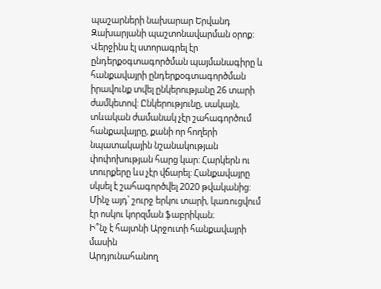պաշարների նախարար Երվանդ Զախարյանի պաշտոնավարման օրոք: Վերջինս էլ ստորագրել էր ընդերքօգտագործման պայմանագիրը և հանքավայրի ընդերքօգտագործման իրավունք տվել ընկերությանը 26 տարի ժամկետով: Ընկերությունը, սակայն, տևական ժամանակ չէր շահագործում հանքավայրը, քանի որ հողերի նպատակային նշանակության փոփոխության հարց կար: Հարկերն ու տուրքերը ևս չէր վճարել: Հանքավայրը սկսել է շահագործվել 2020 թվականից: Մինչ այդ՝ շուրջ երկու տարի, կառուցվում էր ոսկու կորզման ֆաբրիկան։
Ի՞նչ է հայտնի Արջուտի հանքավայրի մասին
Արդյունահանող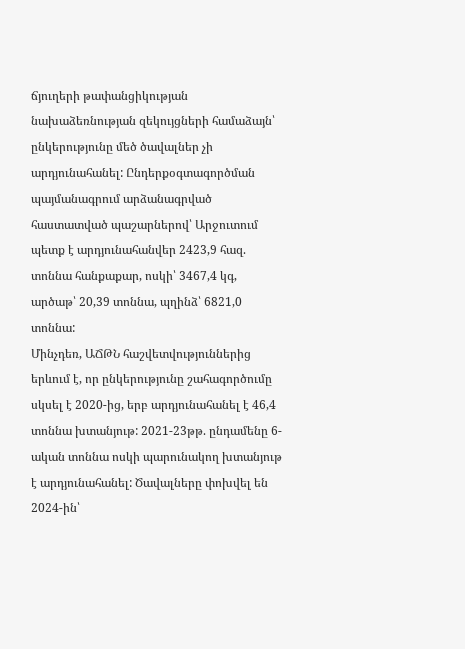ճյուղերի թափանցիկության նախաձեռնության զեկույցների համաձայն՝ ընկերությունը մեծ ծավալներ չի արդյունահանել: Ընդերքօգտագործման պայմանագրում արձանագրված հաստատված պաշարներով՝ Արջուտում պետք է արդյունահանվեր 2423,9 հազ. տոննա հանքաքար, ոսկի՝ 3467,4 կգ, արծաթ՝ 20,39 տոննա, պղինձ՝ 6821,0 տոննա:
Մինչդեռ, ԱՃԹՆ հաշվետվություններից երևում է, որ ընկերությունը շահագործումը սկսել է 2020-ից, երբ արդյունահանել է 46,4 տոննա խտանյութ: 2021-23թթ. ընդամենը 6-ական տոննա ոսկի պարունակող խտանյութ է արդյունահանել: Ծավալները փոխվել են 2024-ին՝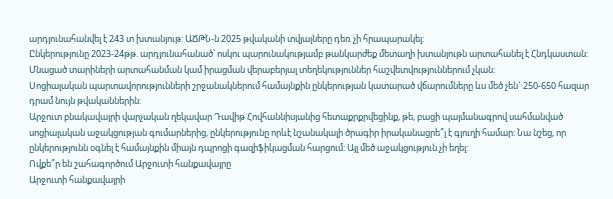արդյունահանվել է 243 տ խտանյութ: ԱՃԹՆ-ն 2025 թվականի տվյալները դեռ չի հրապարակել:
Ընկերությունը 2023-24թթ. արդյունահանած՝ ոսկու պարունակությամբ թանկարժեք մետաղի խտանյութն արտահանել է Հնդկաստան: Մնացած տարիների արտահանման կամ իրացման վերաբերյալ տեղեկություններ հաշվետվություններում չկան:
Սոցիալական պարտավորությունների շրջանակներում համայնքին ընկերության կատարած վճարումները ևս մեծ չեն` 250-650 հազար դրամ նույն թվականներին:
Արջուտ բնակավայրի վարչական ղեկավար Դավիթ Հովհաննիսյանից հետաքրքրվեցինք, թե, բացի պայմանագրով սահմանված սոցիալական աջակցության գումարներից, ընկերությունը որևէ նշանակալի ծրագիր իրականացրե՞լ է գյուղի համար: Նա նշեց, որ ընկերությունն օգնել է համայնքին միայն դպրոցի գազիֆիկացման հարցում: Այլ մեծ աջակցություն չի եղել:
Ովքե՞ր են շահագործում Արջուտի հանքավայրը
Արջուտի հանքավայրի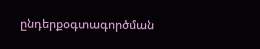ընդերքօգտագործման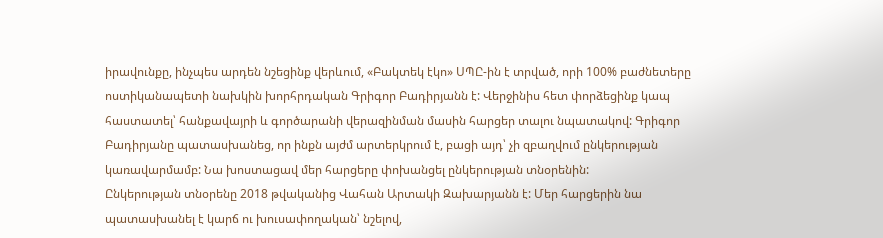իրավունքը, ինչպես արդեն նշեցինք վերևում, «Բակտեկ էկո» ՍՊԸ-ին է տրված, որի 100% բաժնետերը ոստիկանապետի նախկին խորհրդական Գրիգոր Բադիրյանն է: Վերջինիս հետ փորձեցինք կապ հաստատել՝ հանքավայրի և գործարանի վերազինման մասին հարցեր տալու նպատակով: Գրիգոր Բադիրյանը պատասխանեց, որ ինքն այժմ արտերկրում է, բացի այդ՝ չի զբաղվում ընկերության կառավարմամբ: Նա խոստացավ մեր հարցերը փոխանցել ընկերության տնօրենին:
Ընկերության տնօրենը 2018 թվականից Վահան Արտակի Զախարյանն է: Մեր հարցերին նա պատասխանել է կարճ ու խուսափողական՝ նշելով,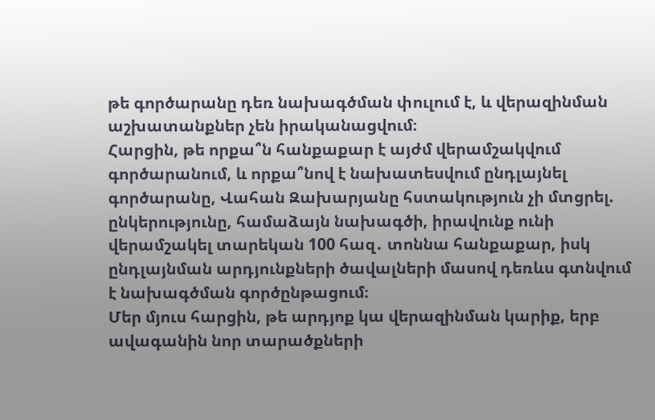թե գործարանը դեռ նախագծման փուլում է, և վերազինման աշխատանքներ չեն իրականացվում։
Հարցին, թե որքա՞ն հանքաքար է այժմ վերամշակվում գործարանում, և որքա՞նով է նախատեսվում ընդլայնել գործարանը, Վահան Զախարյանը հստակություն չի մտցրել. ընկերությունը, համաձայն նախագծի, իրավունք ունի վերամշակել տարեկան 100 հազ․ տոննա հանքաքար, իսկ ընդլայնման արդյունքների ծավալների մասով դեռևս գտնվում է նախագծման գործընթացում։
Մեր մյուս հարցին, թե արդյոք կա վերազինման կարիք, երբ ավագանին նոր տարածքների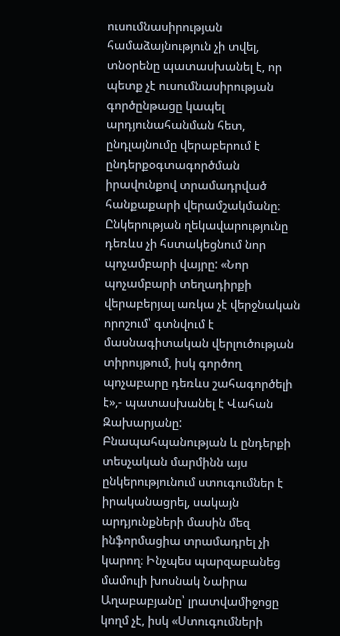ուսումնասիրության համաձայնություն չի տվել, տնօրենը պատասխանել է, որ պետք չէ ուսումնասիրության գործընթացը կապել արդյունահանման հետ, ընդլայնումը վերաբերում է ընդերքօգտագործման իրավունքով տրամադրված հանքաքարի վերամշակմանը։
Ընկերության ղեկավարությունը դեռևս չի հստակեցնում նոր պոչամբարի վայրը: «Նոր պոչամբարի տեղադիրքի վերաբերյալ առկա չէ վերջնական որոշում՝ գտնվում է մասնագիտական վերլուծության տիրույթում, իսկ գործող պոչաբարը դեռևս շահագործելի է»,- պատասխանել է Վահան Զախարյանը:
Բնապահպանության և ընդերքի տեսչական մարմինն այս ընկերությունում ստուգումներ է իրականացրել, սակայն արդյունքների մասին մեզ ինֆորմացիա տրամադրել չի կարող։ Ինչպես պարզաբանեց մամուլի խոսնակ Նաիրա Աղաբաբյանը՝ լրատվամիջոցը կողմ չէ, իսկ «Ստուգումների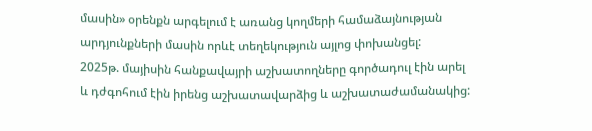մասին» օրենքն արգելում է առանց կողմերի համաձայնության արդյունքների մասին որևէ տեղեկություն այլոց փոխանցել:
2025թ. մայիսին հանքավայրի աշխատողները գործադուլ էին արել և դժգոհում էին իրենց աշխատավարձից և աշխատաժամանակից: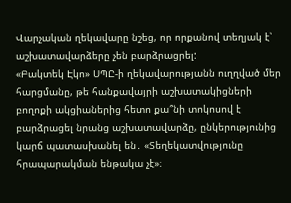Վարչական ղեկավարը նշեց, որ որքանով տեղյակ է՝ աշխատավարձերը չեն բարձրացրել:
«Բակտեկ Էկո» ՍՊԸ-ի ղեկավարությանն ուղղված մեր հարցմանը, թե հանքավայրի աշխատակիցների բողոքի ակցիաներից հետո քա՞նի տոկոսով է բարձրացել նրանց աշխատավարձը, ընկերությունից կարճ պատասխանել են․ «Տեղեկատվությունը հրապարակման ենթակա չէ»։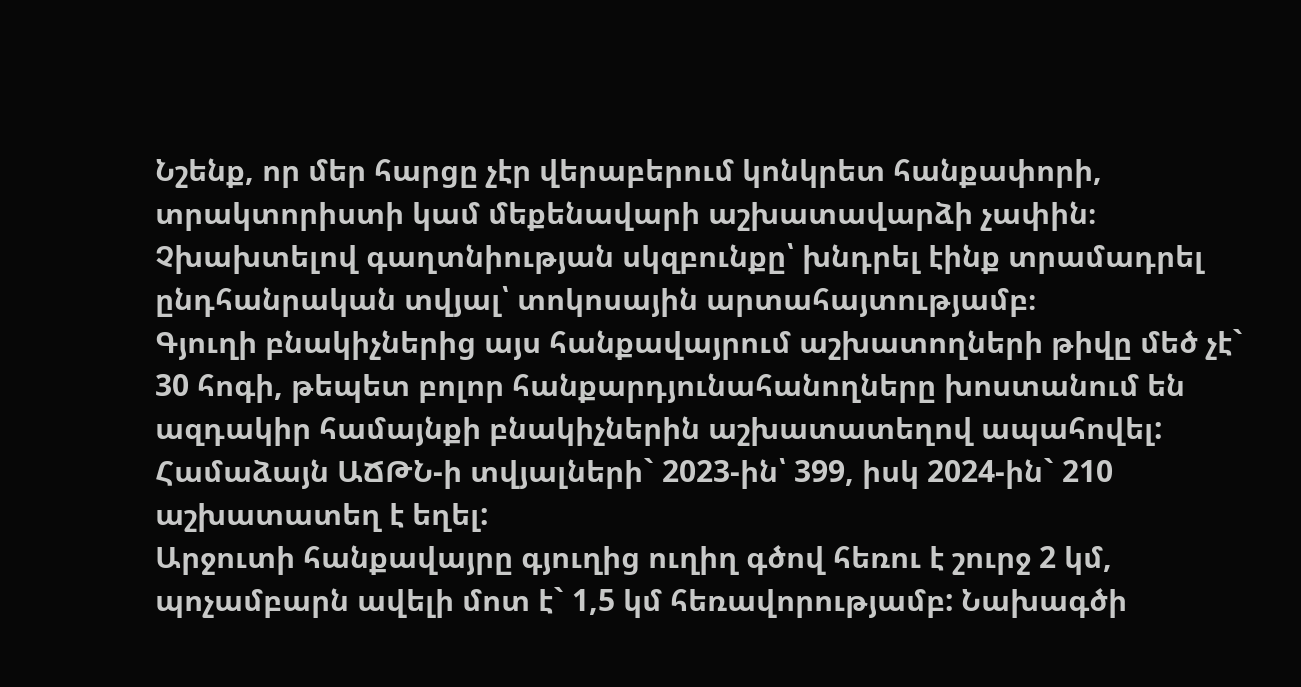Նշենք, որ մեր հարցը չէր վերաբերում կոնկրետ հանքափորի, տրակտորիստի կամ մեքենավարի աշխատավարձի չափին։ Չխախտելով գաղտնիության սկզբունքը՝ խնդրել էինք տրամադրել ընդհանրական տվյալ՝ տոկոսային արտահայտությամբ։
Գյուղի բնակիչներից այս հանքավայրում աշխատողների թիվը մեծ չէ` 30 հոգի, թեպետ բոլոր հանքարդյունահանողները խոստանում են ազդակիր համայնքի բնակիչներին աշխատատեղով ապահովել: Համաձայն ԱՃԹՆ-ի տվյալների` 2023-ին՝ 399, իսկ 2024-ին` 210 աշխատատեղ է եղել:
Արջուտի հանքավայրը գյուղից ուղիղ գծով հեռու է շուրջ 2 կմ, պոչամբարն ավելի մոտ է` 1,5 կմ հեռավորությամբ: Նախագծի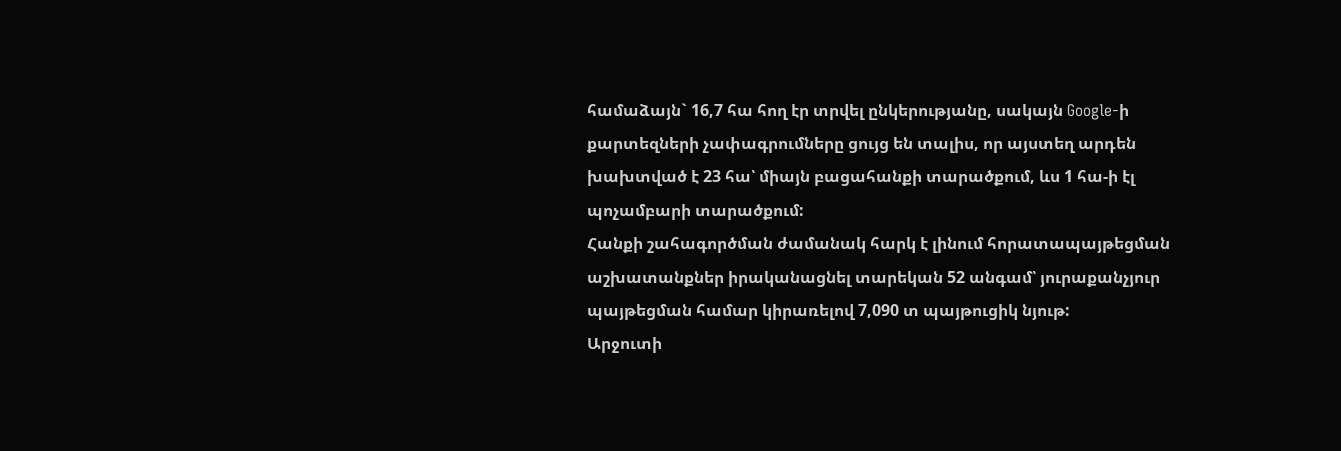համաձայն` 16,7 հա հող էր տրվել ընկերությանը, սակայն Google-ի քարտեզների չափագրումները ցույց են տալիս, որ այստեղ արդեն խախտված է 23 հա՝ միայն բացահանքի տարածքում, ևս 1 հա-ի էլ պոչամբարի տարածքում:
Հանքի շահագործման ժամանակ հարկ է լինում հորատապայթեցման աշխատանքներ իրականացնել տարեկան 52 անգամ՝ յուրաքանչյուր պայթեցման համար կիրառելով 7,090 տ պայթուցիկ նյութ:
Արջուտի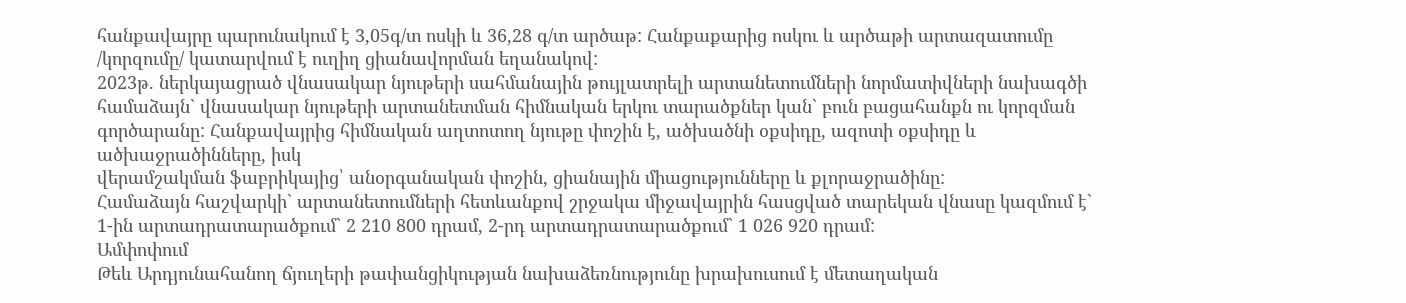հանքավայրը պարունակում է 3,05գ/տ ոսկի և 36,28 գ/տ արծաթ: Հանքաքարից ոսկու և արծաթի արտազատումը /կորզումը/ կատարվում է ուղիղ ցիանավորման եղանակով:
2023թ. ներկայացրած վնասակար նյութերի սահմանային թույլատրելի արտանետումների նորմատիվների նախագծի համաձայն` վնասակար նյութերի արտանետման հիմնական երկու տարածքներ կան` բուն բացահանքն ու կորզման գործարանը: Հանքավայրից հիմնական աղտոտող նյութը փոշին է, ածխածնի օքսիդը, ազոտի օքսիդը և ածխաջրածինները, իսկ
վերամշակման ֆաբրիկայից՝ անօրգանական փոշին, ցիանային միացությունները և քլորաջրածինը:
Համաձայն հաշվարկի` արտանետումների հետևանքով շրջակա միջավայրին հասցված տարեկան վնասը կազմում է` 1-ին արտադրատարածքում` 2 210 800 դրամ, 2-րդ արտադրատարածքում` 1 026 920 դրամ:
Ամփոփում
Թեև Արդյունահանող ճյուղերի թափանցիկության նախաձեռնությունը խրախուսում է մետաղական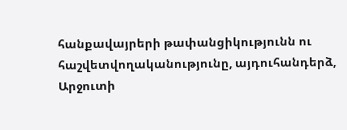հանքավայրերի թափանցիկությունն ու հաշվետվողականությունը, այդուհանդերձ, Արջուտի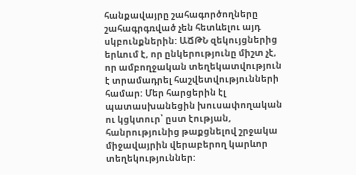հանքավայրը շահագործողները շահագրգռված չեն հետևելու այդ սկբունքներին: ԱՃԹՆ զեկույցներից երևում է, որ ընկերությունը միշտ չէ, որ ամբողջական տեղեկատվություն է տրամադրել հաշվետվությունների համար: Մեր հարցերին էլ պատասխանեցին խուսափողական ու կցկտուր՝ ըստ էության, հանրությունից թաքցնելով շրջակա միջավայրին վերաբերող կարևոր տեղեկություններ: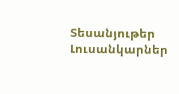Տեսանյութեր
Լուսանկարներ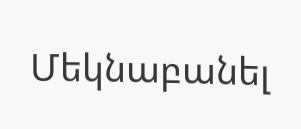Մեկնաբանել